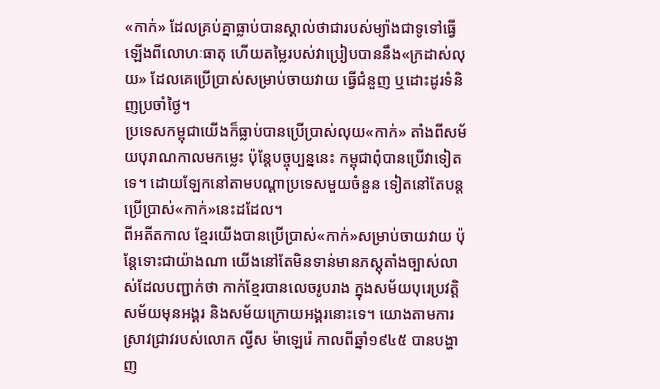«កាក់» ដែលគ្រប់គ្នាធ្លាប់បានស្គាល់ថាជារបស់ម្យ៉ាងជាទូទៅធ្វើឡើងពីលោហៈធាតុ ហើយតម្លៃរបស់វាប្រៀបបាននឹង«ក្រដាស់លុយ» ដែលគេប្រើប្រាស់សម្រាប់ចាយវាយ ធ្វើជំនួញ ឬដោះដូរទំនិញប្រចាំថ្ងៃ។
ប្រទេសកម្ពុជាយើងក៏ធ្លាប់បានប្រើប្រាស់លុយ«កាក់» តាំងពីសម័យបុរាណកាលមកម្លេះ ប៉ុន្តែបច្ចុប្បន្ននេះ កម្ពុជាពុំបានប្រើវាទៀតទេ។ ដោយឡែកនៅតាមបណ្តាប្រទេសមួយចំនួន ទៀតនៅតែបន្តប្រើប្រាស់«កាក់»នេះដដែល។
ពីអតីតកាល ខ្មែរយើងបានប្រើប្រាស់«កាក់»សម្រាប់ចាយវាយ ប៉ុន្តែទោះជាយ៉ាងណា យើងនៅតែមិនទាន់មានភស្តុតាំងច្បាស់លាស់ដែលបញ្ជាក់ថា កាក់ខ្មែរបានលេចរូបរាង ក្នុងសម័យបុរេប្រវត្តិ សម័យមុនអង្គរ និងសម័យក្រោយអង្គរនោះទេ។ យោងតាមការស្រាវជ្រាវរបស់លោក ល្វីស ម៉ាឡេរ៉េ កាលពីឆ្នាំ១៩៤៥ បានបង្ហាញ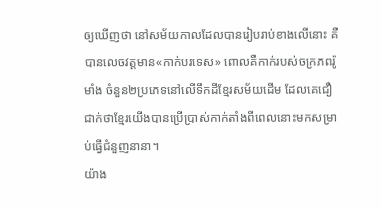ឲ្យឃើញថា នៅសម័យកាលដែលបានរៀបរាប់ខាងលើនោះ គឺបានលេចវត្តមាន«កាក់បរទេស» ពោលគឺកាក់របស់ចក្រភពរ៉ូមាំង ចំនួន២ប្រភេទនៅលើទឹកដីខ្មែរសម័យដើម ដែលគេជឿជាក់ថាខ្មែរយើងបានប្រើប្រាស់កាក់តាំងពីពេលនោះមកសម្រាប់ធ្វើជំនួញនានា។
យ៉ាង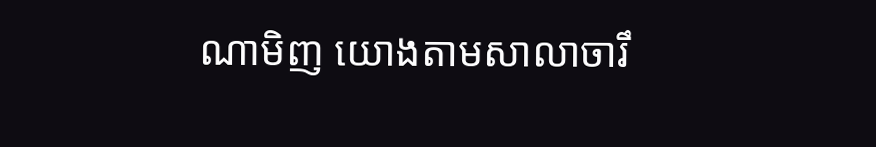ណាមិញ យោងតាមសាលាចារឹ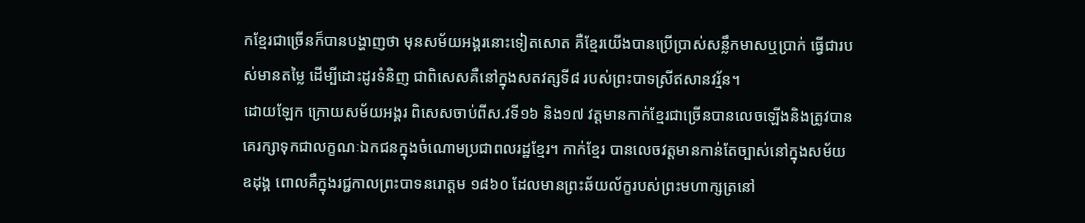កខ្មែរជាច្រើនក៏បានបង្ហាញថា មុនសម័យអង្គរនោះទៀតសោត គឺខ្មែរយើងបានប្រើប្រាស់សន្លឹកមាសឬប្រាក់ ធ្វើជារបស់មានតម្លៃ ដើម្បីដោះដូរទំនិញ ជាពិសេសគឺនៅក្នុងសតវត្សទី៨ របស់ព្រះបាទស្រីឥសានវរ្ម័ន។
ដោយឡែក ក្រោយសម័យអង្គរ ពិសេសចាប់ពីស.វទី១៦ និង១៧ វត្តមានកាក់ខ្មែរជាច្រើនបានលេចឡើងនិងត្រូវបានគេរក្សាទុកជាលក្ខណៈឯកជនក្នុងចំណោមប្រជាពលរដ្ឋខ្មែរ។ កាក់ខ្មែរ បានលេចវត្តមានកាន់តែច្បាស់នៅក្នុងសម័យឧដុង្គ ពោលគឺក្នុងរជ្ជកាលព្រះបាទនរោត្តម ១៨៦០ ដែលមានព្រះឆ័យល័ក្ខរបស់ព្រះមហាក្សត្រនៅ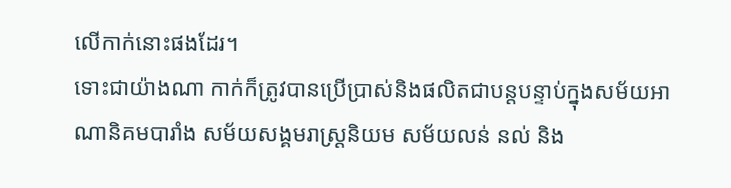លើកាក់នោះផងដែរ។
ទោះជាយ៉ាងណា កាក់ក៏ត្រូវបានប្រើប្រាស់និងផលិតជាបន្តបន្ទាប់ក្នុងសម័យអាណានិគមបារាំង សម័យសង្គមរាស្រ្តនិយម សម័យលន់ នល់ និង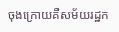ចុងក្រោយគឺសម័យរដ្ឋក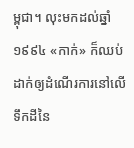ម្ពុជា។ លុះមកដល់ឆ្នាំ ១៩៩៤ «កាក់» ក៏ឈប់ដាក់ឲ្យដំណើរការនៅលើទឹកដីនៃ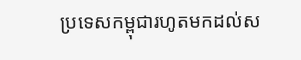ប្រទេសកម្ពុជារហូតមកដល់ស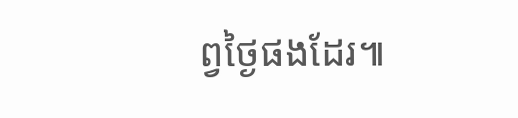ព្វថ្ងៃផងដែរ៕